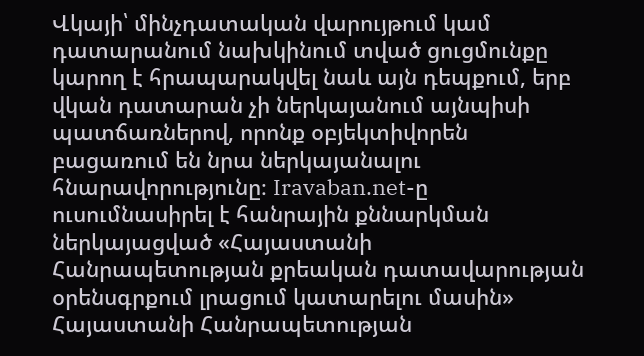Վկայի՝ մինչդատական վարույթում կամ դատարանում նախկինում տված ցուցմունքը կարող է հրապարակվել նաև այն դեպքում, երբ վկան դատարան չի ներկայանում այնպիսի պատճառներով, որոնք օբյեկտիվորեն բացառում են նրա ներկայանալու հնարավորությունը։ Iravaban.net-ը ուսումնասիրել է հանրային քննարկման ներկայացված «Հայաստանի Հանրապետության քրեական դատավարության օրենսգրքում լրացում կատարելու մասին» Հայաստանի Հանրապետության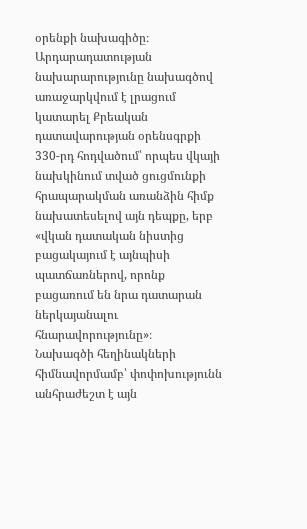օրենքի նախագիծը։
Արդարադատության նախարարությունը նախագծով առաջարկվում է լրացում կատարել Քրեական դատավարության օրենսգրքի 330-րդ հոդվածում՝ որպես վկայի նախկինում տված ցուցմունքի հրապարակման առանձին հիմք նախատեսելով այն դեպքը, երբ «վկան դատական նիստից բացակայում է այնպիսի պատճառներով, որոնք բացառում են նրա դատարան ներկայանալու հնարավորությունը»։
Նախագծի հեղինակների հիմնավորմամբ՝ փոփոխությունն անհրաժեշտ է այն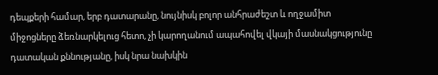դեպքերի համար, երբ դատարանը, նույնիսկ բոլոր անհրաժեշտ և ողջամիտ միջոցները ձեռնարկելուց հետո, չի կարողանում ապահովել վկայի մասնակցությունը դատական քննությանը, իսկ նրա նախկին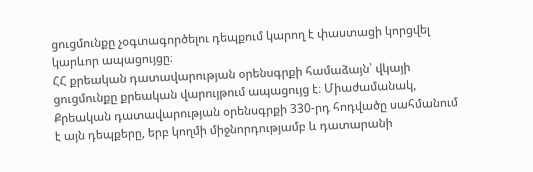ցուցմունքը չօգտագործելու դեպքում կարող է փաստացի կորցվել կարևոր ապացույցը։
ՀՀ քրեական դատավարության օրենսգրքի համաձայն՝ վկայի ցուցմունքը քրեական վարույթում ապացույց է։ Միաժամանակ, Քրեական դատավարության օրենսգրքի 330-րդ հոդվածը սահմանում է այն դեպքերը, երբ կողմի միջնորդությամբ և դատարանի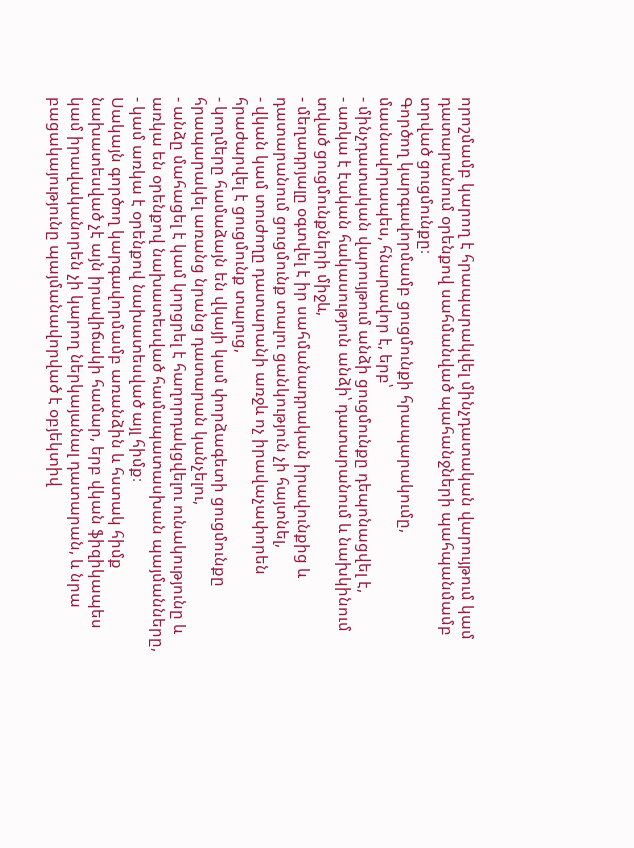որոշմամբ կարող է հրապարակվել մինչդատական վարույթում կամ դատարանում օրենքով սահմանված պահանջների պահպանմամբ տրված ցուցմունքը։
Գործող կարգավորմամբ ցուցմունքի հրապարակումը, մասնավորապես, հնարավոր է, երբ՝
- մինչդատական վարույթում անձի ցուցմունքը դեպոնացվել է,
- առկա է էական հակասություն անձի՝ դատարանում և նախկինում տված ցուցմունքների միջև,
- մեղադրյալը օգտվել է իր սահմանադրական իրավունքից և դատարանում ցուցմունք տալու ցանկություն չի հայտնել,
- վկան կամ տուժողը դատարանի առջև ոչ իրավաչափորեն հրաժարվել է ցուցմունք տալուց,
- կողմերը համաձայն են վկայի կամ փորձագետի ցուցմունքը հրապարակել առանց նրանց դատարան կանչելու,
- անձը մահացել է կամ կորցրել է հաղորդակցվելու ունակությունը և առկա են օրենքով նախատեսված համապատասխան պայմանները,
- կամ առկա է օրենքով նախատեսված այլ հիմք։
Սակայն գործող կարգավորմամբ առանձին և հստակ հիմք նախատեսված չէ այն իրավիճակի համար, երբ վկան ֆիզիկապես կամ իրավականորեն չի կարող ներկայանալ դատարան, և նրա բացակայությունը պայմանավորված է օբյեկտիվ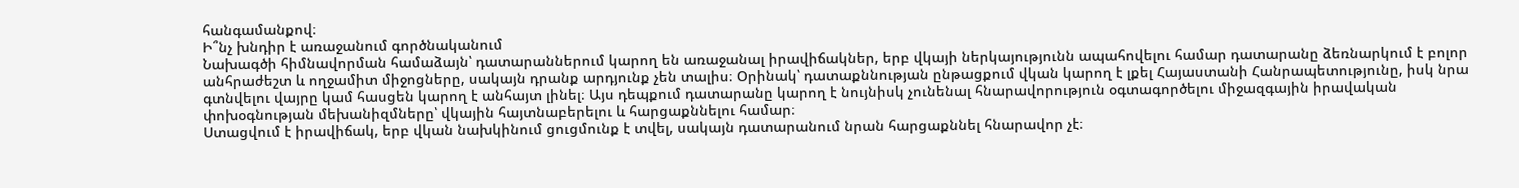հանգամանքով։
Ի՞նչ խնդիր է առաջանում գործնականում
Նախագծի հիմնավորման համաձայն՝ դատարաններում կարող են առաջանալ իրավիճակներ, երբ վկայի ներկայությունն ապահովելու համար դատարանը ձեռնարկում է բոլոր անհրաժեշտ և ողջամիտ միջոցները, սակայն դրանք արդյունք չեն տալիս։ Օրինակ՝ դատաքննության ընթացքում վկան կարող է լքել Հայաստանի Հանրապետությունը, իսկ նրա գտնվելու վայրը կամ հասցեն կարող է անհայտ լինել։ Այս դեպքում դատարանը կարող է նույնիսկ չունենալ հնարավորություն օգտագործելու միջազգային իրավական փոխօգնության մեխանիզմները՝ վկային հայտնաբերելու և հարցաքննելու համար։
Ստացվում է իրավիճակ, երբ վկան նախկինում ցուցմունք է տվել, սակայն դատարանում նրան հարցաքննել հնարավոր չէ։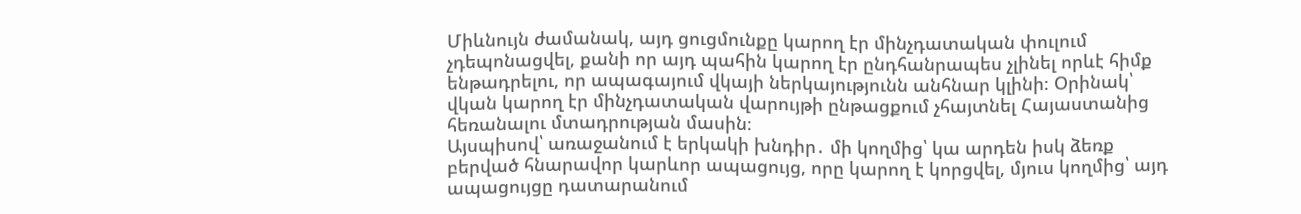Միևնույն ժամանակ, այդ ցուցմունքը կարող էր մինչդատական փուլում չդեպոնացվել, քանի որ այդ պահին կարող էր ընդհանրապես չլինել որևէ հիմք ենթադրելու, որ ապագայում վկայի ներկայությունն անհնար կլինի։ Օրինակ՝ վկան կարող էր մինչդատական վարույթի ընթացքում չհայտնել Հայաստանից հեռանալու մտադրության մասին։
Այսպիսով՝ առաջանում է երկակի խնդիր․ մի կողմից՝ կա արդեն իսկ ձեռք բերված հնարավոր կարևոր ապացույց, որը կարող է կորցվել, մյուս կողմից՝ այդ ապացույցը դատարանում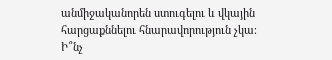անմիջականորեն ստուգելու և վկային հարցաքննելու հնարավորություն չկա։
Ի՞նչ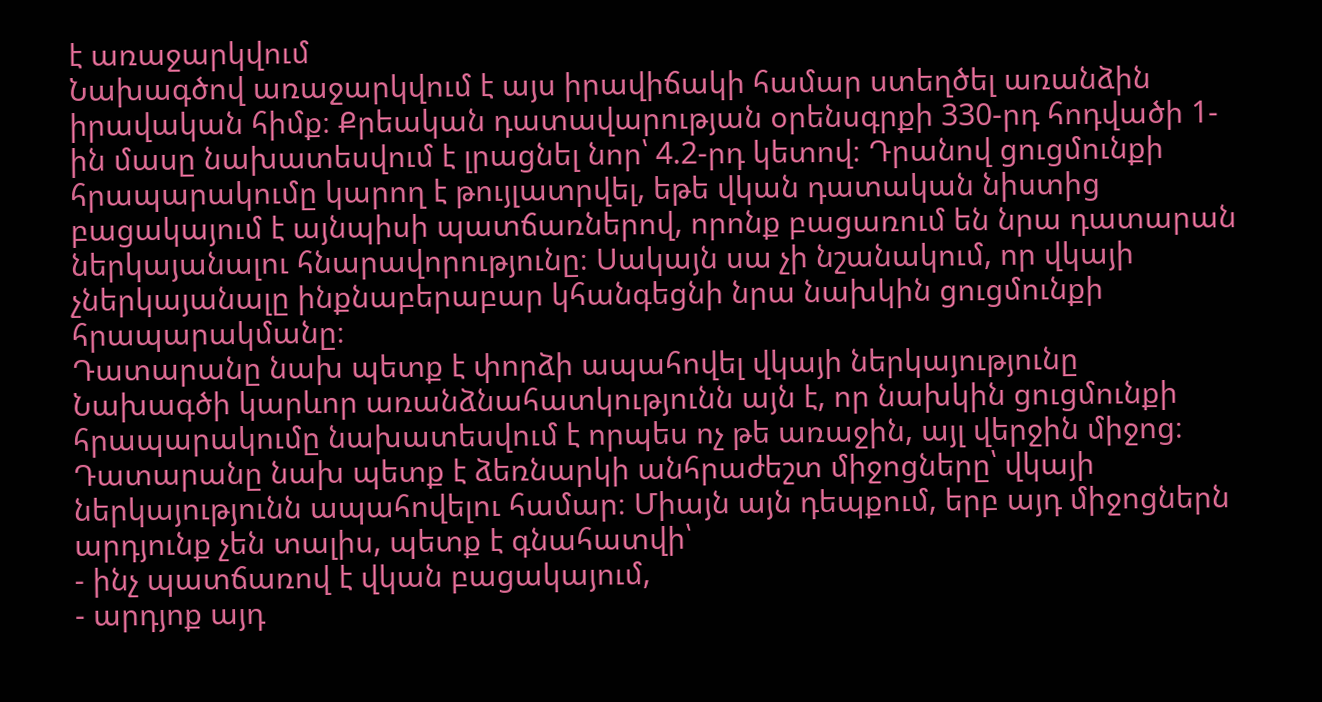է առաջարկվում
Նախագծով առաջարկվում է այս իրավիճակի համար ստեղծել առանձին իրավական հիմք։ Քրեական դատավարության օրենսգրքի 330-րդ հոդվածի 1-ին մասը նախատեսվում է լրացնել նոր՝ 4.2-րդ կետով։ Դրանով ցուցմունքի հրապարակումը կարող է թույլատրվել, եթե վկան դատական նիստից բացակայում է այնպիսի պատճառներով, որոնք բացառում են նրա դատարան ներկայանալու հնարավորությունը։ Սակայն սա չի նշանակում, որ վկայի չներկայանալը ինքնաբերաբար կհանգեցնի նրա նախկին ցուցմունքի հրապարակմանը։
Դատարանը նախ պետք է փորձի ապահովել վկայի ներկայությունը
Նախագծի կարևոր առանձնահատկությունն այն է, որ նախկին ցուցմունքի հրապարակումը նախատեսվում է որպես ոչ թե առաջին, այլ վերջին միջոց։ Դատարանը նախ պետք է ձեռնարկի անհրաժեշտ միջոցները՝ վկայի ներկայությունն ապահովելու համար։ Միայն այն դեպքում, երբ այդ միջոցներն արդյունք չեն տալիս, պետք է գնահատվի՝
- ինչ պատճառով է վկան բացակայում,
- արդյոք այդ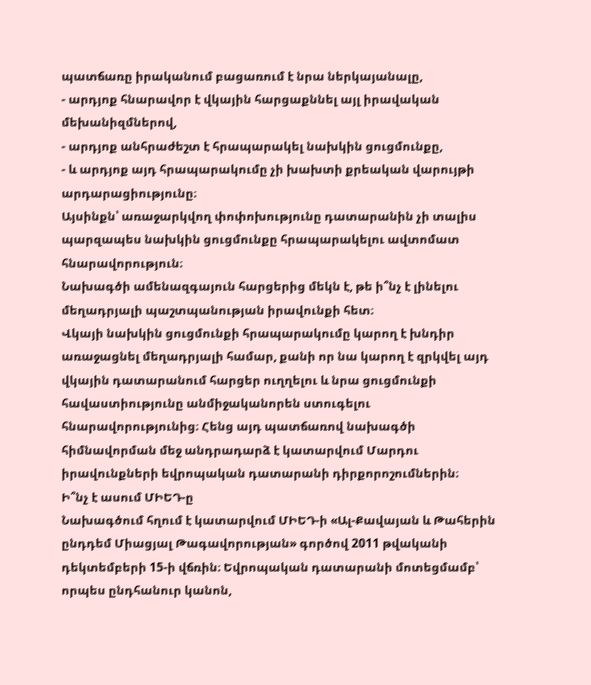պատճառը իրականում բացառում է նրա ներկայանալը,
- արդյոք հնարավոր է վկային հարցաքննել այլ իրավական մեխանիզմներով,
- արդյոք անհրաժեշտ է հրապարակել նախկին ցուցմունքը,
- և արդյոք այդ հրապարակումը չի խախտի քրեական վարույթի արդարացիությունը։
Այսինքն՝ առաջարկվող փոփոխությունը դատարանին չի տալիս պարզապես նախկին ցուցմունքը հրապարակելու ավտոմատ հնարավորություն։
Նախագծի ամենազգայուն հարցերից մեկն է, թե ի՞նչ է լինելու մեղադրյալի պաշտպանության իրավունքի հետ։
Վկայի նախկին ցուցմունքի հրապարակումը կարող է խնդիր առաջացնել մեղադրյալի համար, քանի որ նա կարող է զրկվել այդ վկային դատարանում հարցեր ուղղելու և նրա ցուցմունքի հավաստիությունը անմիջականորեն ստուգելու հնարավորությունից։ Հենց այդ պատճառով նախագծի հիմնավորման մեջ անդրադարձ է կատարվում Մարդու իրավունքների եվրոպական դատարանի դիրքորոշումներին։
Ի՞նչ է ասում ՄԻԵԴ-ը
Նախագծում հղում է կատարվում ՄԻԵԴ-ի «Ալ-Քավայան և Թահերին ընդդեմ Միացյալ Թագավորության» գործով 2011 թվականի դեկտեմբերի 15-ի վճռին։ Եվրոպական դատարանի մոտեցմամբ՝ որպես ընդհանուր կանոն,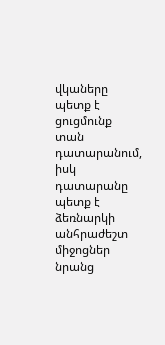վկաները պետք է ցուցմունք տան դատարանում, իսկ դատարանը պետք է ձեռնարկի անհրաժեշտ միջոցներ նրանց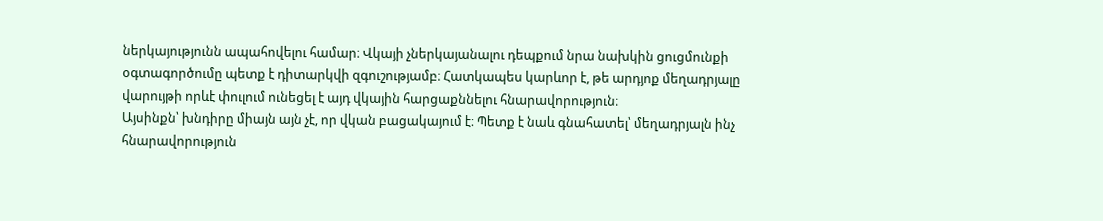ներկայությունն ապահովելու համար։ Վկայի չներկայանալու դեպքում նրա նախկին ցուցմունքի օգտագործումը պետք է դիտարկվի զգուշությամբ։ Հատկապես կարևոր է, թե արդյոք մեղադրյալը վարույթի որևէ փուլում ունեցել է այդ վկային հարցաքննելու հնարավորություն։
Այսինքն՝ խնդիրը միայն այն չէ, որ վկան բացակայում է։ Պետք է նաև գնահատել՝ մեղադրյալն ինչ հնարավորություն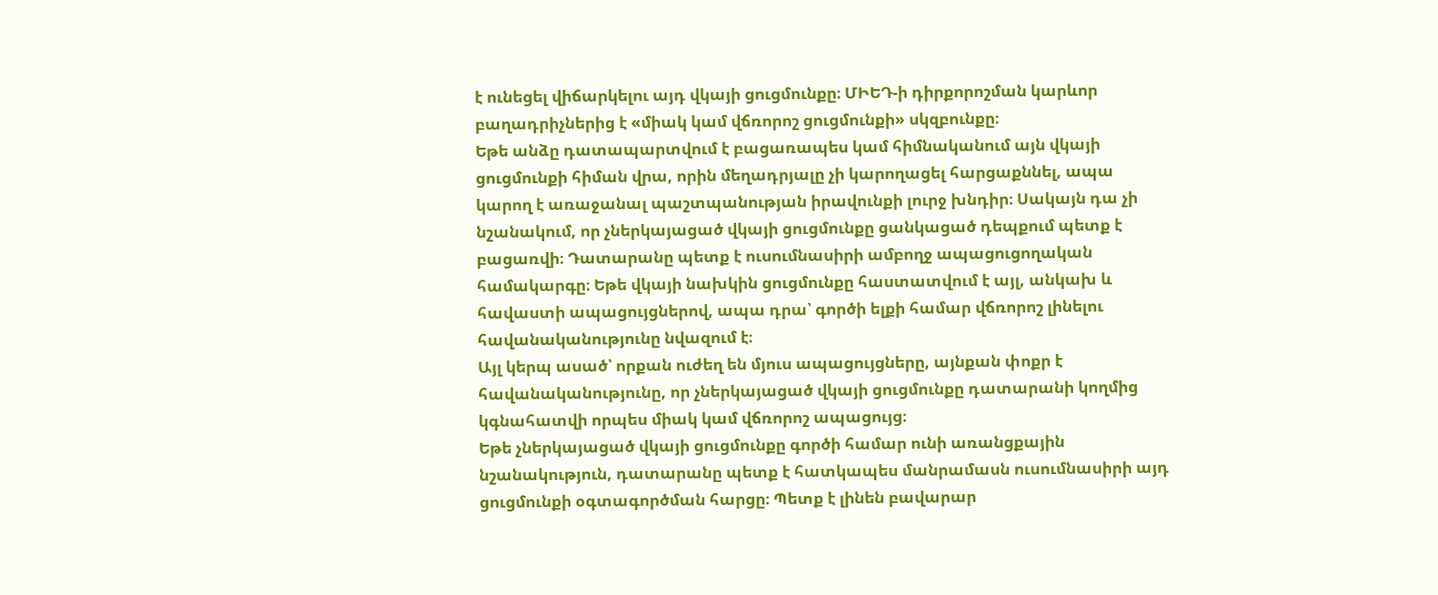է ունեցել վիճարկելու այդ վկայի ցուցմունքը։ ՄԻԵԴ-ի դիրքորոշման կարևոր բաղադրիչներից է «միակ կամ վճռորոշ ցուցմունքի» սկզբունքը։
Եթե անձը դատապարտվում է բացառապես կամ հիմնականում այն վկայի ցուցմունքի հիման վրա, որին մեղադրյալը չի կարողացել հարցաքննել, ապա կարող է առաջանալ պաշտպանության իրավունքի լուրջ խնդիր։ Սակայն դա չի նշանակում, որ չներկայացած վկայի ցուցմունքը ցանկացած դեպքում պետք է բացառվի։ Դատարանը պետք է ուսումնասիրի ամբողջ ապացուցողական համակարգը։ Եթե վկայի նախկին ցուցմունքը հաստատվում է այլ, անկախ և հավաստի ապացույցներով, ապա դրա՝ գործի ելքի համար վճռորոշ լինելու հավանականությունը նվազում է։
Այլ կերպ ասած՝ որքան ուժեղ են մյուս ապացույցները, այնքան փոքր է հավանականությունը, որ չներկայացած վկայի ցուցմունքը դատարանի կողմից կգնահատվի որպես միակ կամ վճռորոշ ապացույց։
Եթե չներկայացած վկայի ցուցմունքը գործի համար ունի առանցքային նշանակություն, դատարանը պետք է հատկապես մանրամասն ուսումնասիրի այդ ցուցմունքի օգտագործման հարցը։ Պետք է լինեն բավարար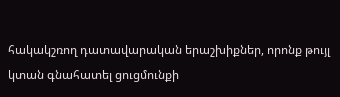հակակշռող դատավարական երաշխիքներ, որոնք թույլ կտան գնահատել ցուցմունքի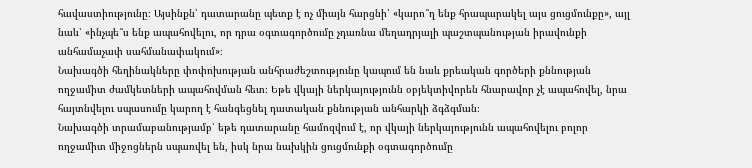հավաստիությունը։ Այսինքն՝ դատարանը պետք է ոչ միայն հարցնի՝ «կարո՞ղ ենք հրապարակել այս ցուցմունքը», այլ նաև՝ «ինչպե՞ս ենք ապահովելու, որ դրա օգտագործումը չդառնա մեղադրյալի պաշտպանության իրավունքի անհամաչափ սահմանափակում»։
Նախագծի հեղինակները փոփոխության անհրաժեշտությունը կապում են նաև քրեական գործերի քննության ողջամիտ ժամկետների ապահովման հետ։ Եթե վկայի ներկայությունն օբյեկտիվորեն հնարավոր չէ ապահովել, նրա հայտնվելու սպասումը կարող է հանգեցնել դատական քննության անհարկի ձգձգման։
Նախագծի տրամաբանությամբ՝ եթե դատարանը համոզվում է, որ վկայի ներկայությունն ապահովելու բոլոր ողջամիտ միջոցներն սպառվել են, իսկ նրա նախկին ցուցմունքի օգտագործումը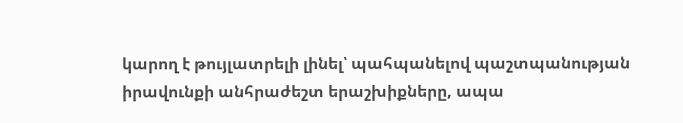կարող է թույլատրելի լինել՝ պահպանելով պաշտպանության իրավունքի անհրաժեշտ երաշխիքները, ապա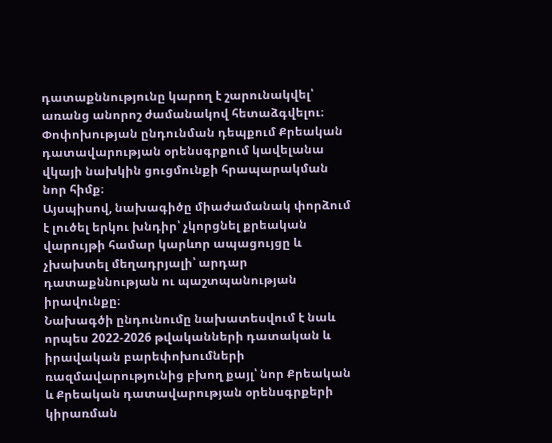դատաքննությունը կարող է շարունակվել՝ առանց անորոշ ժամանակով հետաձգվելու։
Փոփոխության ընդունման դեպքում Քրեական դատավարության օրենսգրքում կավելանա վկայի նախկին ցուցմունքի հրապարակման նոր հիմք։
Այսպիսով, նախագիծը միաժամանակ փորձում է լուծել երկու խնդիր՝ չկորցնել քրեական վարույթի համար կարևոր ապացույցը և չխախտել մեղադրյալի՝ արդար դատաքննության ու պաշտպանության իրավունքը։
Նախագծի ընդունումը նախատեսվում է նաև որպես 2022-2026 թվականների դատական և իրավական բարեփոխումների ռազմավարությունից բխող քայլ՝ նոր Քրեական և Քրեական դատավարության օրենսգրքերի կիրառման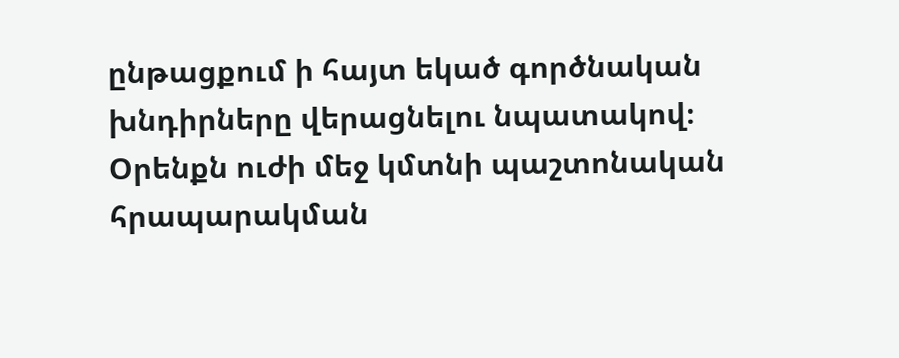ընթացքում ի հայտ եկած գործնական խնդիրները վերացնելու նպատակով։ Օրենքն ուժի մեջ կմտնի պաշտոնական հրապարակման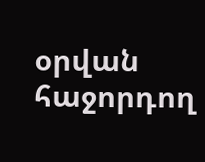օրվան հաջորդող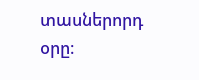տասներորդ օրը։